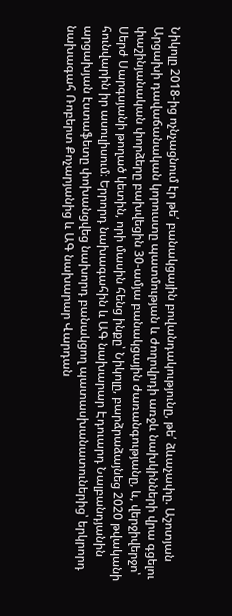Նիկոլը 2018-ից ոչնչացնում էր թե՛ բանակցային բովանդակությունը, թե՛ ձևաչափը. Աշոտյան
Արցախի դավաճանական կորուստը պատմության և ժողովրդի առջև նախկինների վրա գցելու փաշինյանական փորձերը բախվեցին 30-ամյա բանակցային ժառանգությանը, և, վերջիվերջո՝ Սերժ Սարգսյանի թողած կետին, որի մասին հենց ինքը՝ Նիկոլը, բարձրաձայնեց 2020 թվականի հունվարին իր ասուլիսում։ Երրորդ նախագահին և ԱԳ նախարար Էդուարդ Նալբանդյանին արցախյան էստաֆետը փոխանցվեց նախորդ բանակցող պատասխանատուներից՝ երկրորդ նախագահ Ռոբերտ Քոչարյանից և ԱԳ նախարար Վարդան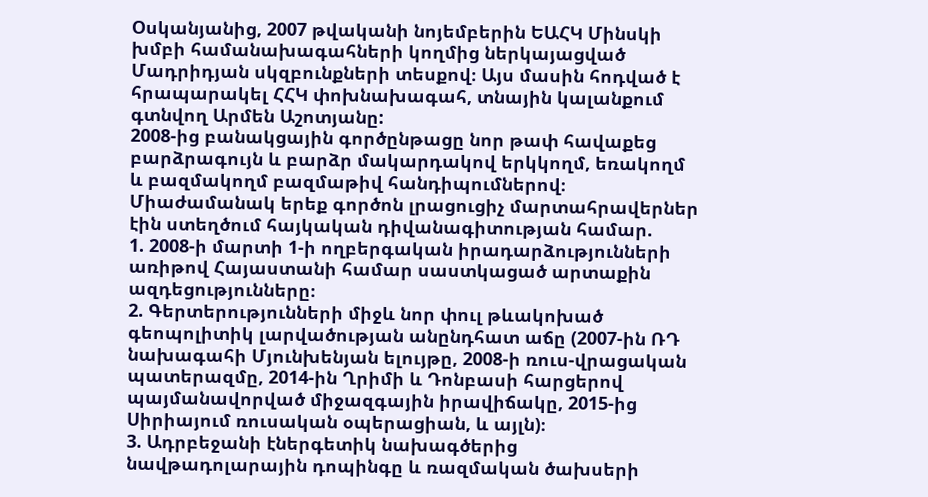Օսկանյանից, 2007 թվականի նոյեմբերին ԵԱՀԿ Մինսկի խմբի համանախագահների կողմից ներկայացված Մադրիդյան սկզբունքների տեսքով։ Այս մասին հոդված է հրապարակել ՀՀԿ փոխնախագահ, տնային կալանքում գտնվող Արմեն Աշոտյանը:
2008-ից բանակցային գործընթացը նոր թափ հավաքեց բարձրագույն և բարձր մակարդակով երկկողմ, եռակողմ և բազմակողմ բազմաթիվ հանդիպումներով։ Միաժամանակ երեք գործոն լրացուցիչ մարտահրավերներ էին ստեղծում հայկական դիվանագիտության համար.
1. 2008-ի մարտի 1-ի ողբերգական իրադարձությունների առիթով Հայաստանի համար սաստկացած արտաքին ազդեցությունները։
2. Գերտերությունների միջև նոր փուլ թևակոխած գեոպոլիտիկ լարվածության անընդհատ աճը (2007-ին ՌԴ նախագահի Մյունխենյան ելույթը, 2008-ի ռուս-վրացական պատերազմը, 2014-ին Ղրիմի և Դոնբասի հարցերով պայմանավորված միջազգային իրավիճակը, 2015-ից Սիրիայում ռուսական օպերացիան, և այլն)։
3. Ադրբեջանի էներգետիկ նախագծերից նավթադոլարային դոպինգը և ռազմական ծախսերի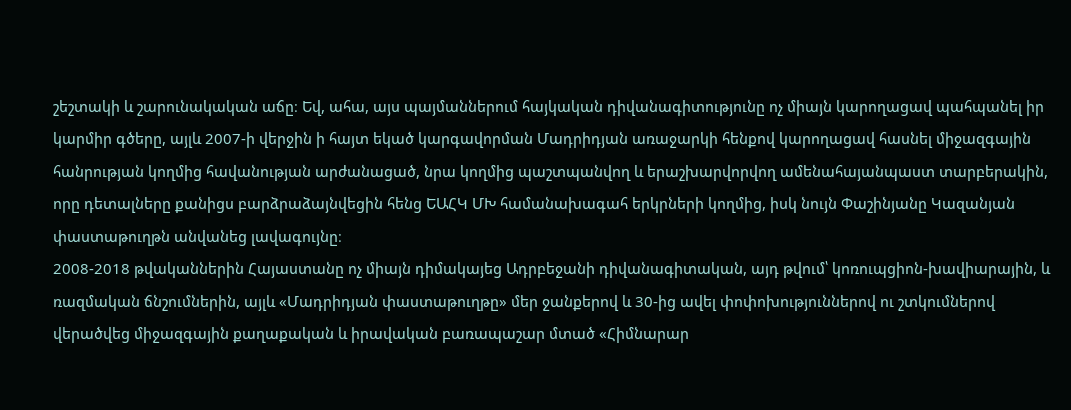շեշտակի և շարունակական աճը։ Եվ, ահա, այս պայմաններում հայկական դիվանագիտությունը ոչ միայն կարողացավ պահպանել իր կարմիր գծերը, այլև 2007-ի վերջին ի հայտ եկած կարգավորման Մադրիդյան առաջարկի հենքով կարողացավ հասնել միջազգային հանրության կողմից հավանության արժանացած, նրա կողմից պաշտպանվող և երաշխարվորվող ամենահայանպաստ տարբերակին, որը դետալները քանիցս բարձրաձայնվեցին հենց ԵԱՀԿ ՄԽ համանախագահ երկրների կողմից, իսկ նույն Փաշինյանը Կազանյան փաստաթուղթն անվանեց լավագույնը։
2008-2018 թվականներին Հայաստանը ոչ միայն դիմակայեց Ադրբեջանի դիվանագիտական, այդ թվում՝ կոռուպցիոն-խավիարային, և ռազմական ճնշումներին, այլև «Մադրիդյան փաստաթուղթը» մեր ջանքերով և 30-ից ավել փոփոխություններով ու շտկումներով վերածվեց միջազգային քաղաքական և իրավական բառապաշար մտած «Հիմնարար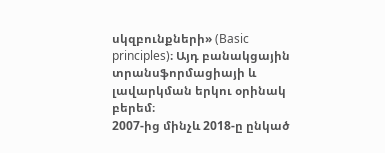սկզբունքների» (Basic principles)։ Այդ բանակցային տրանսֆորմացիայի և լավարկման երկու օրինակ բերեմ։
2007-ից մինչև 2018-ը ընկած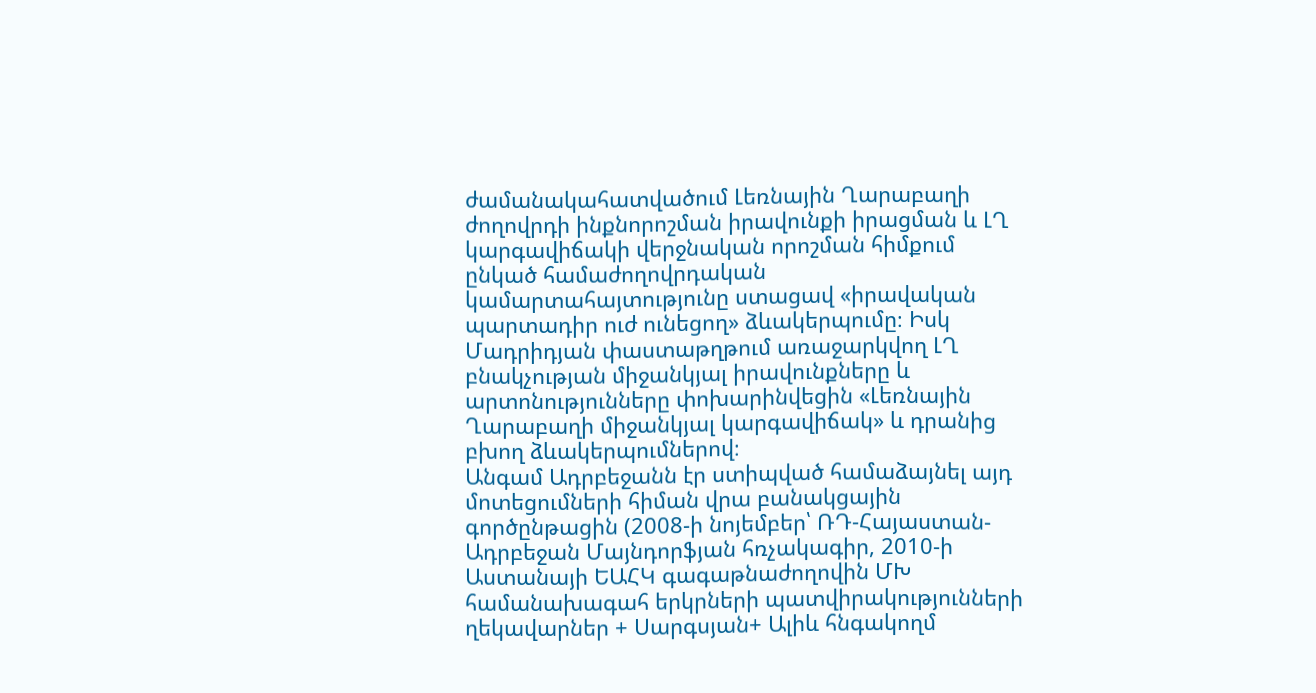ժամանակահատվածում Լեռնային Ղարաբաղի ժողովրդի ինքնորոշման իրավունքի իրացման և ԼՂ կարգավիճակի վերջնական որոշման հիմքում ընկած համաժողովրդական կամարտահայտությունը ստացավ «իրավական պարտադիր ուժ ունեցող» ձևակերպումը։ Իսկ Մադրիդյան փաստաթղթում առաջարկվող ԼՂ բնակչության միջանկյալ իրավունքները և արտոնությունները փոխարինվեցին «Լեռնային Ղարաբաղի միջանկյալ կարգավիճակ» և դրանից բխող ձևակերպումներով։
Անգամ Ադրբեջանն էր ստիպված համաձայնել այդ մոտեցումների հիման վրա բանակցային գործընթացին (2008-ի նոյեմբեր՝ ՌԴ-Հայաստան-Ադրբեջան Մայնդորֆյան հռչակագիր, 2010-ի Աստանայի ԵԱՀԿ գագաթնաժողովին ՄԽ համանախագահ երկրների պատվիրակությունների ղեկավարներ + Սարգսյան+ Ալիև հնգակողմ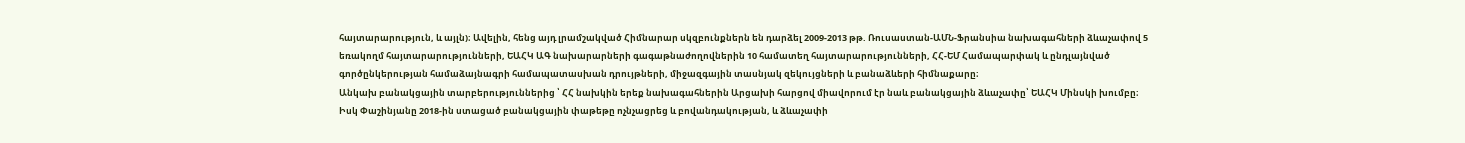հայտարարություն, և այլն)։ Ավելին, հենց այդ լրամշակված Հիմնարար սկզբունքներն են դարձել 2009-2013 թթ. Ռուսաստան-ԱՄՆ-Ֆրանսիա նախագահների ձևաչափով 5 եռակողմ հայտարարությունների, ԵԱՀԿ ԱԳ նախարարների գագաթնաժողովներին 10 համատեղ հայտարարությունների, ՀՀ-ԵՄ Համապարփակ և ընդլայնված գործընկերության համաձայնագրի համապատասխան դրույթների, միջազգային տասնյակ զեկույցների և բանաձևերի հիմնաքարը։
Անկախ բանակցային տարբերություններից ՝ ՀՀ նախկին երեք նախագահներին Արցախի հարցով միավորում էր նաև բանակցային ձևաչափը՝ ԵԱՀԿ Մինսկի խումբը։
Իսկ Փաշինյանը 2018-ին ստացած բանակցային փաթեթը ոչնչացրեց և բովանդակության, և ձևաչափի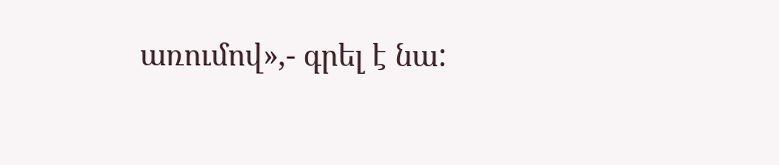առումով»,- գրել է նա: